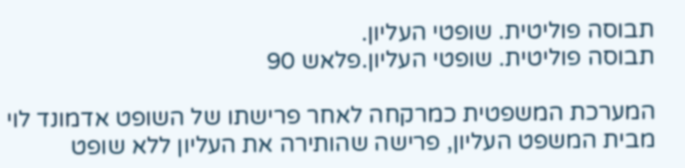תבוסה פוליטית. שופטי העליון.
תבוסה פוליטית. שופטי העליון.פלאש 90

המערכת המשפטית כמרקחה לאחר פרישתו של השופט אדמונד לוי מבית המשפט העליון, פרישה שהותירה את העליון ללא שופט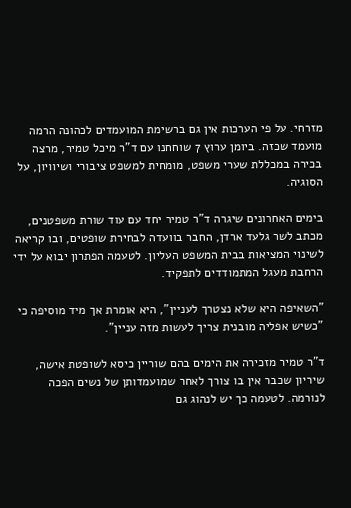מזרחי. על פי הערכות אין גם ברשימת המועמדים לכהונה הרמה מועמד שכזה. ביומן ערוץ 7 שוחחנו עם ד"ר מיכל טמיר, מרצה בכירה במכללת שערי משפט, מומחית למשפט ציבורי ושיוויון, על הסוגיה.

בימים האחרונים שיגרה ד"ר טמיר יחד עם עוד שורת משפטנים, מכתב לשר גלעד ארדן, החבר בוועדה לבחירת שופטים, ובו קריאה לשינוי המציאות בבית המשפט העליון. לטעמה הפתרון יבוא על ידי הרחבת מעגל המתמודדים לתפקיד.

"השאיפה היא שלא נצטרך לעניין", היא אומרת אך מיד מוסיפה כי "כשיש אפליה מובנית צריך לעשות מזה עניין".

ד"ר טמיר מזכירה את הימים בהם שוריין כיסא לשופטת אישה, שיריון שכבר אין בו צורך לאחר שמועמדותן של נשים הפכה לנורמה. לטעמה כך יש לנהוג גם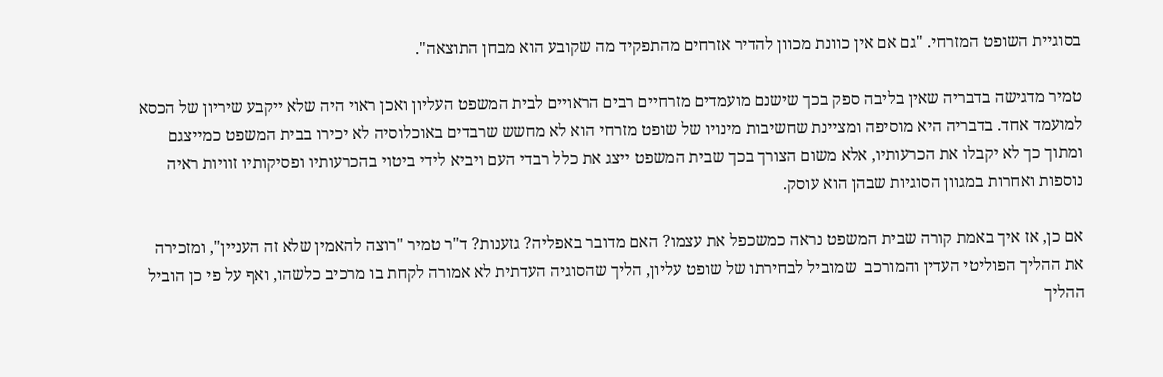בסוגיית השופט המזרחי. "גם אם אין כוונת מכוון להדיר אזרחים מהתפקיד מה שקובע הוא מבחן התוצאה".

טמיר מדגישה בדבריה שאין בליבה ספק בכך שישנם מועמדים מזרחיים רבים הראויים לבית המשפט העליון ואכן ראוי היה שלא ייקבע שיריון של הכסא למועמד אחד. בדבריה היא מוסיפה ומציינת שחשיבות מינויו של שופט מזרחי הוא לא מחשש שרבדים באוכלוסיה לא יכירו בבית המשפט כמייצגם ומתוך כך לא יקבלו את הכרעותיו, אלא משום הצורך בכך שבית המשפט ייצג את כלל רבדי העם ויביא לידי ביטוי בהכרעותיו ופסיקותיו זוויות ראיה נוספות ואחרות במגוון הסוגיות שבהן הוא עוסק.

אם כן, אז איך באמת קורה שבית המשפט נראה כמשכפל את עצמו? האם מדובר באפליה? גזענות? ד"ר טמיר "רוצה להאמין שלא זה העניין", ומזכירה את ההליך הפוליטי העדין והמורכב  שמוביל לבחירתו של שופט עליון, הליך שהסוגיה העדתית לא אמורה לקחת בו מרכיב כלשהו, ואף על פי כן הוביל ההליך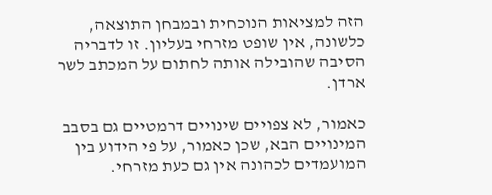הזה למציאות הנוכחית ובמבחן התוצאה, כלשונה, אין שופט מזרחי בעליון. זו לדבריה הסיבה שהובילה אותה לחתום על המכתב לשר ארדן.

כאמור, לא צפויים שינויים דרמטיים גם בסבב המינויים הבא, שכן כאמור, על פי הידוע בין המועמדים לכהונה אין גם כעת מזרחי.